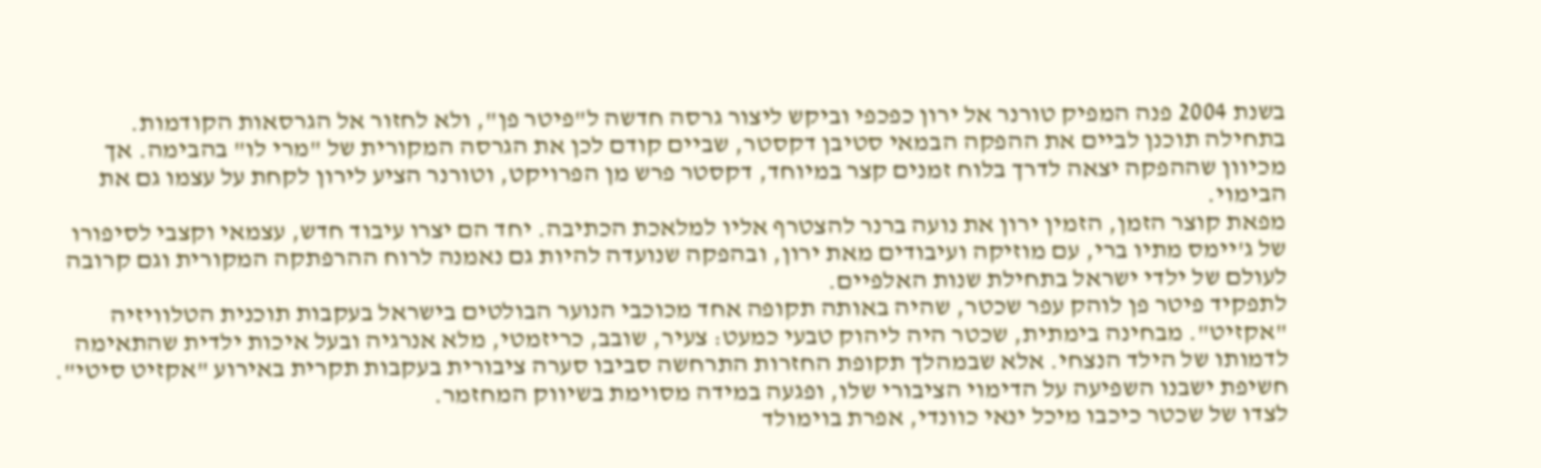בשנת 2004 פנה המפיק טורנר אל ירון כפכפי וביקש ליצור גרסה חדשה ל"פיטר פן", ולא לחזור אל הגרסאות הקודמות. בתחילה תוכנן לביים את ההפקה הבמאי סטיבן דקסטר, שביים קודם לכן את הגרסה המקורית של "מרי לו" בהבימה. אך מכיוון שההפקה יצאה לדרך בלוח זמנים קצר במיוחד, דקסטר פרש מן הפרויקט, וטורנר הציע לירון לקחת על עצמו גם את הבימוי.
מפאת קוצר הזמן, הזמין ירון את נועה ברנר להצטרף אליו למלאכת הכתיבה. יחד הם יצרו עיבוד חדש, עצמאי וקצבי לסיפורו של ג'יימס מתיו ברי, עם מוזיקה ועיבודים מאת ירון, ובהפקה שנועדה להיות גם נאמנה לרוח ההרפתקה המקורית וגם קרובה לעולם של ילדי ישראל בתחילת שנות האלפיים.
לתפקיד פיטר פן לוהק עפר שכטר, שהיה באותה תקופה אחד מכוכבי הנוער הבולטים בישראל בעקבות תוכנית הטלוויזיה "אקזיט". מבחינה בימתית, שכטר היה ליהוק טבעי כמעט: צעיר, שובב, כריזמטי, מלא אנרגיה ובעל איכות ילדית שהתאימה לדמותו של הילד הנצחי. אלא שבמהלך תקופת החזרות התרחשה סביבו סערה ציבורית בעקבות תקרית באירוע "אקזיט סיטי". חשיפת ישבנו השפיעה על הדימוי הציבורי שלו, ופגעה במידה מסוימת בשיווק המחזמר.
לצדו של שכטר כיכבו מיכל ינאי כוונדי, אפרת בוימולד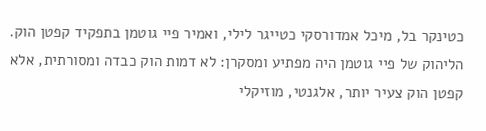כטינקר בל, מיכל אמדורסקי כטייגר לילי, ואמיר פיי גוטמן בתפקיד קפטן הוק. הליהוק של פיי גוטמן היה מפתיע ומסקרן: לא דמות הוק כבדה ומסורתית, אלא קפטן הוק צעיר יותר, אלגנטי, מוזיקלי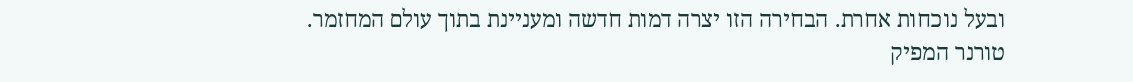ובעל נוכחות אחרת. הבחירה הזו יצרה דמות חדשה ומעניינת בתוך עולם המחזמר.
טורנר המפיק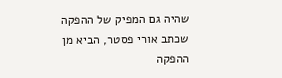שהיה גם המפיק של ההפקה שכתב אורי פסטר, הביא מן ההפקה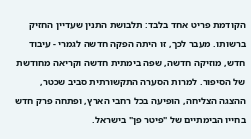הקודמת פריט אחד בלבד: תלבושת התנין שעדיין החזיק ברשותו. מעבר לכך, זו היתה הפקה חדשה לגמרי - עיבוד חדש, מוזיקה חדשה, שפה בימתית חדשה וקריאה מחודשת של הסיפור. למרות הסערה התקשורתית סביב שכטר, ההצגה הצליחה, הופיעה בכל רחבי הארץ, ופתחה פרק חדש בחייו הבימתיים של "פיטר פן" בישראל.